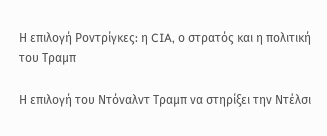Η επιλογή Ροντρίγκες: η CIA, ο στρατός και η πολιτική του Τραμπ

Η επιλογή του Ντόναλντ Τραμπ να στηρίξει την Ντέλσι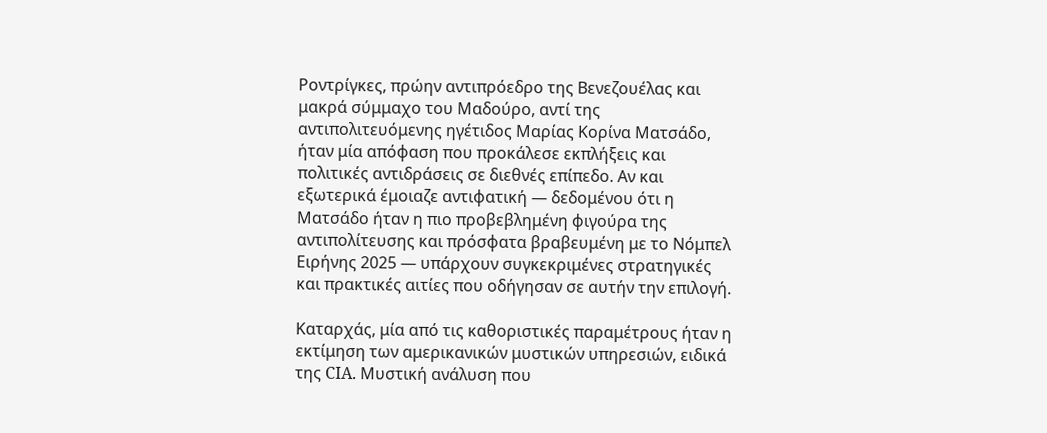Ροντρίγκες, πρώην αντιπρόεδρο της Βενεζουέλας και μακρά σύμμαχο του Μαδούρο, αντί της αντιπολιτευόμενης ηγέτιδος Μαρίας Κορίνα Ματσάδο, ήταν μία απόφαση που προκάλεσε εκπλήξεις και πολιτικές αντιδράσεις σε διεθνές επίπεδο. Αν και εξωτερικά έμοιαζε αντιφατική — δεδομένου ότι η Ματσάδο ήταν η πιο προβεβλημένη φιγούρα της αντιπολίτευσης και πρόσφατα βραβευμένη με το Νόμπελ Ειρήνης 2025 — υπάρχουν συγκεκριμένες στρατηγικές και πρακτικές αιτίες που οδήγησαν σε αυτήν την επιλογή.

Καταρχάς, μία από τις καθοριστικές παραμέτρους ήταν η εκτίμηση των αμερικανικών μυστικών υπηρεσιών, ειδικά της CIA. Μυστική ανάλυση που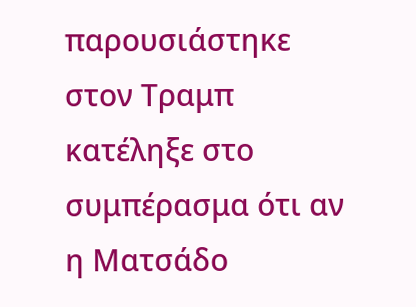παρουσιάστηκε στον Τραμπ κατέληξε στο συμπέρασμα ότι αν η Ματσάδο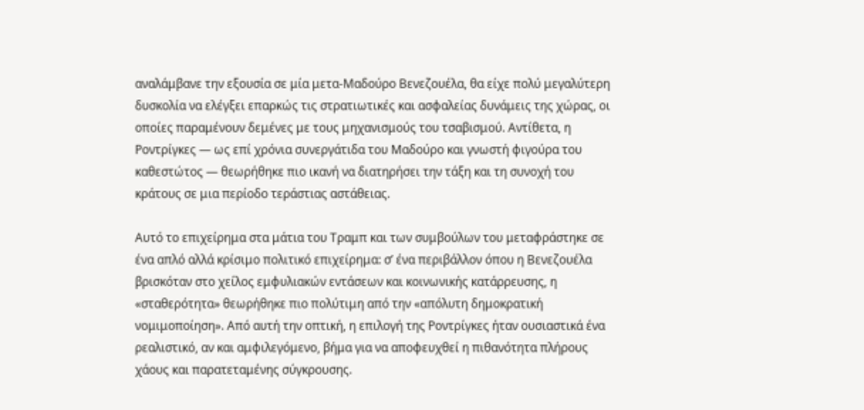αναλάμβανε την εξουσία σε μία μετα-Μαδούρο Βενεζουέλα, θα είχε πολύ μεγαλύτερη δυσκολία να ελέγξει επαρκώς τις στρατιωτικές και ασφαλείας δυνάμεις της χώρας, οι οποίες παραμένουν δεμένες με τους μηχανισμούς του τσαβισμού. Αντίθετα, η Ροντρίγκες — ως επί χρόνια συνεργάτιδα του Μαδούρο και γνωστή φιγούρα του καθεστώτος — θεωρήθηκε πιο ικανή να διατηρήσει την τάξη και τη συνοχή του κράτους σε μια περίοδο τεράστιας αστάθειας.

Αυτό το επιχείρημα στα μάτια του Τραμπ και των συμβούλων του μεταφράστηκε σε ένα απλό αλλά κρίσιμο πολιτικό επιχείρημα: σ’ ένα περιβάλλον όπου η Βενεζουέλα βρισκόταν στο χείλος εμφυλιακών εντάσεων και κοινωνικής κατάρρευσης, η «σταθερότητα» θεωρήθηκε πιο πολύτιμη από την «απόλυτη δημοκρατική νομιμοποίηση». Από αυτή την οπτική, η επιλογή της Ροντρίγκες ήταν ουσιαστικά ένα ρεαλιστικό, αν και αμφιλεγόμενο, βήμα για να αποφευχθεί η πιθανότητα πλήρους χάους και παρατεταμένης σύγκρουσης.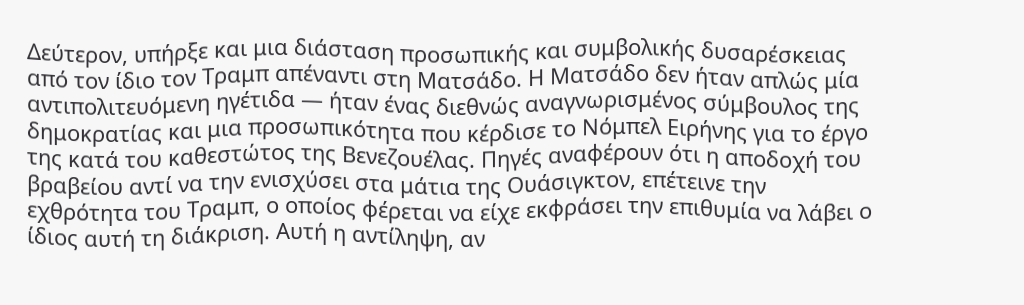Δεύτερον, υπήρξε και μια διάσταση προσωπικής και συμβολικής δυσαρέσκειας από τον ίδιο τον Τραμπ απέναντι στη Ματσάδο. Η Ματσάδο δεν ήταν απλώς μία αντιπολιτευόμενη ηγέτιδα — ήταν ένας διεθνώς αναγνωρισμένος σύμβουλος της δημοκρατίας και μια προσωπικότητα που κέρδισε το Νόμπελ Ειρήνης για το έργο της κατά του καθεστώτος της Βενεζουέλας. Πηγές αναφέρουν ότι η αποδοχή του βραβείου αντί να την ενισχύσει στα μάτια της Ουάσιγκτον, επέτεινε την εχθρότητα του Τραμπ, ο οποίος φέρεται να είχε εκφράσει την επιθυμία να λάβει ο ίδιος αυτή τη διάκριση. Αυτή η αντίληψη, αν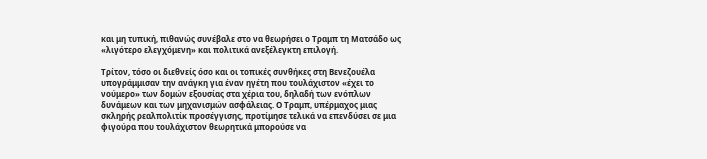και μη τυπική, πιθανώς συνέβαλε στο να θεωρήσει ο Τραμπ τη Ματσάδο ως «λιγότερο ελεγχόμενη» και πολιτικά ανεξέλεγκτη επιλογή.

Τρίτον, τόσο οι διεθνείς όσο και οι τοπικές συνθήκες στη Βενεζουέλα υπογράμμισαν την ανάγκη για έναν ηγέτη που τουλάχιστον «έχει το νούμερο» των δομών εξουσίας στα χέρια του, δηλαδή των ενόπλων δυνάμεων και των μηχανισμών ασφάλειας. Ο Τραμπ, υπέρμαχος μιας σκληρής ρεαλπολιτίκ προσέγγισης, προτίμησε τελικά να επενδύσει σε μια φιγούρα που τουλάχιστον θεωρητικά μπορούσε να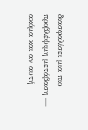διασφαλίσει μια πιο προβλέψιμη μετάβαση — ακόμα και αν αυτή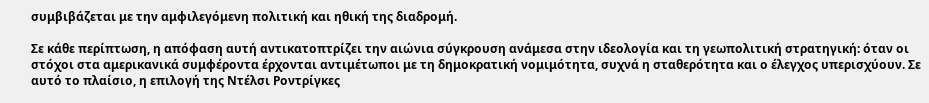συμβιβάζεται με την αμφιλεγόμενη πολιτική και ηθική της διαδρομή.

Σε κάθε περίπτωση, η απόφαση αυτή αντικατοπτρίζει την αιώνια σύγκρουση ανάμεσα στην ιδεολογία και τη γεωπολιτική στρατηγική: όταν οι στόχοι στα αμερικανικά συμφέροντα έρχονται αντιμέτωποι με τη δημοκρατική νομιμότητα, συχνά η σταθερότητα και ο έλεγχος υπερισχύουν. Σε αυτό το πλαίσιο, η επιλογή της Ντέλσι Ροντρίγκες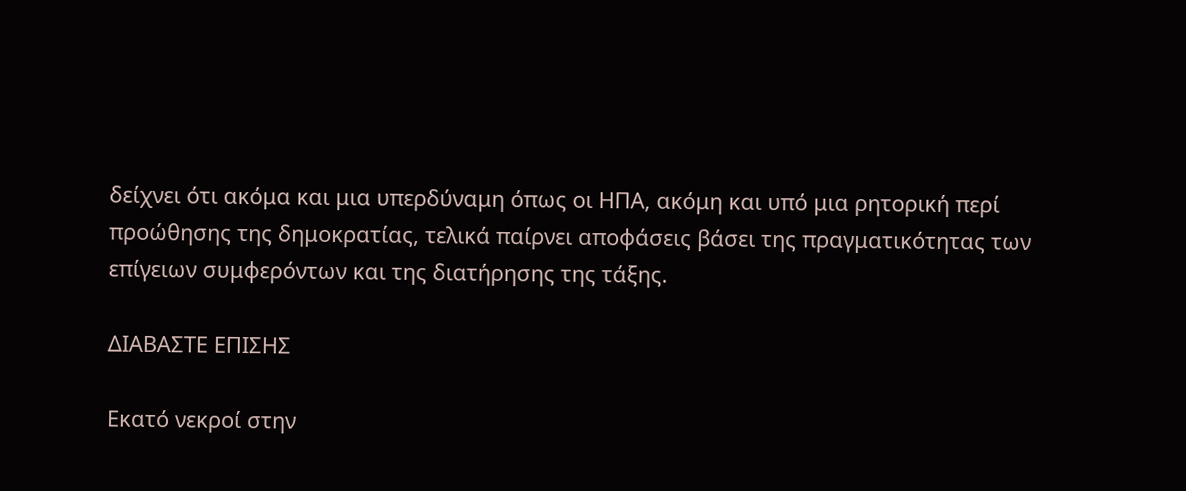δείχνει ότι ακόμα και μια υπερδύναμη όπως οι ΗΠΑ, ακόμη και υπό μια ρητορική περί προώθησης της δημοκρατίας, τελικά παίρνει αποφάσεις βάσει της πραγματικότητας των επίγειων συμφερόντων και της διατήρησης της τάξης.

ΔΙΑΒΑΣΤΕ ΕΠΙΣΗΣ

Εκατό νεκροί στην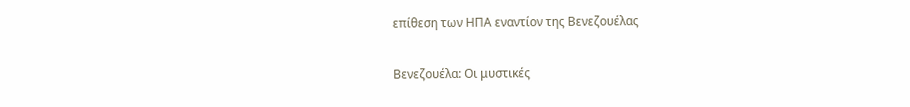επίθεση των ΗΠΑ εναντίον της Βενεζουέλας

Βενεζουέλα: Οι μυστικές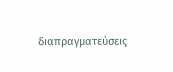διαπραγματεύσεις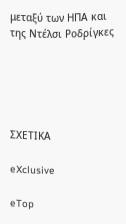μεταξύ των ΗΠΑ και της Ντέλσι Ροδρίγκες





ΣΧΕΤΙΚΑ

eXclusive

eTop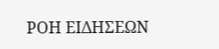ΡΟΗ ΕΙΔΗΣΕΩΝ